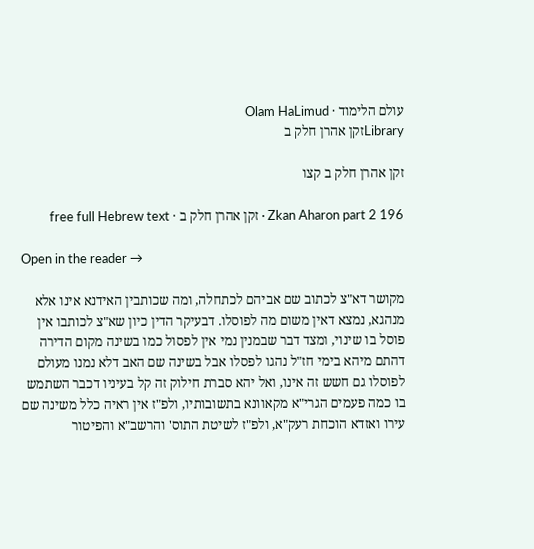עולם הלימוד · Olam HaLimud
Libraryזקן אהרן חלק ב

זקן אהרן חלק ב קצו

Zkan Aharon part 2 196 · זקן אהרן חלק ב · free full Hebrew text

Open in the reader →

מקושר דא"צ לכתוב שם אביהם לכתחלה, ומה שכותבין האידנא אינו אלא מנהגא, נמצא דאין משום מה לפוסלו. דבעיקר הדין כיון שא"צ לכותבו אין פוסל בו שינוי, ומצד דבר שבמנין נמי אין לפסול כמו בשינה מקום הדירה דהתם מיהא בימי חז"ל נהגו לפסלו אבל בשינה שם האב דלא נמנו מעולם לפוסלו גם חשש זה אינו, ואל יהא סברת חילוק זה קל בעיניו דכבר השתמש בו כמה פעמים הגרי"א מקאוונא בתשובותיו, ולפ"ז אין ראיה כלל משינה שם עירו ואזדא הוכחת רעק"א, ולפ"ז לשיטת התוס' והרשב"א והפיטור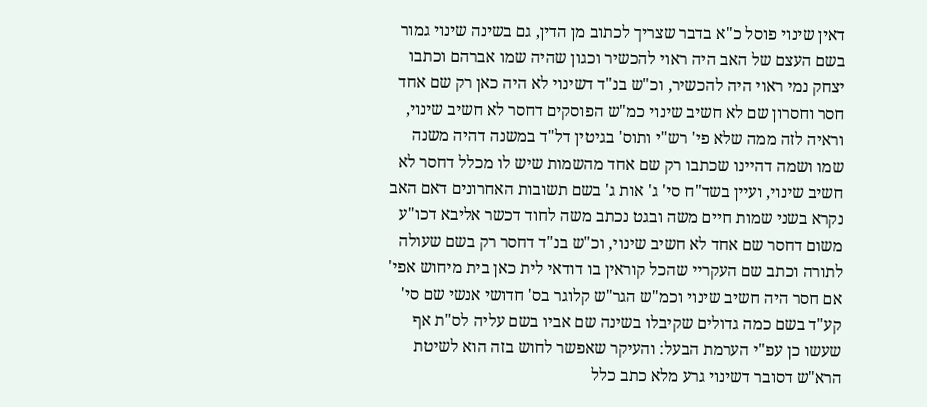דאין שינוי פוסל כ"א בדבר שצריך לכתוב מן הדין, גם בשינה שינוי גמור בשם העצם של האב היה ראוי להכשיר וכגון שהיה שמו אברהם וכתבו יצחק נמי ראוי היה להכשיר, וכ"ש בנ"ד דשינוי לא היה כאן רק שם אחד חסר וחסרון שם לא חשיב שינוי כמ"ש הפוסקים דחסר לא חשיב שינוי, וראיה לזה ממה שלא פי' רש"י ותוס' בגיטין דל"ד במשנה דהיה משנה שמו ושמה דהיינו שכתבו רק שם אחד מהשמות שיש לו מכלל דחסר לא חשיב שינוי, ועיין בשד"ח סי' ג' אות ג' בשם תשובות האחרונים דאם האב נקרא בשני שמות חיים משה ובגט נכתב משה לחוד דכשר אליבא דכו"ע משום דחסר שם אחד לא חשיב שינוי, וכ"ש בנ"ד דחסר רק בשם שעולה לתורה וכתב שם העקריי שהכל קוראין בו דודאי לית כאן בית מיחוש אפי' אם חסר היה חשיב שינוי וכמ"ש הגר"ש קלוגר בס' חדושי אנשי שם סי' קע"ד בשם כמה גדולים שקיבלו בשינה שם אביו בשם עליה לס"ת אף שעשו כן עפ"י הערמת הבעל: והעיקר שאפשר לחוש בזה הוא לשיטת הרא"ש דסובר דשינוי גרע מלא כתב כלל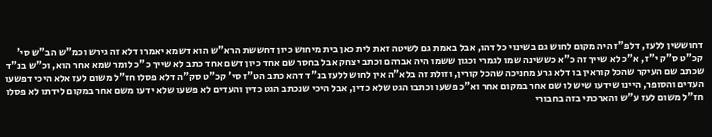דחוששין ללעז, דלפ"ז היה מקום לחוש גם בשינוי כל דהו, אבל באמת גם לשיטה זאת לית כאן בית מיחוש כיון דחששת הרא"ש הוא דשמא יאמרו דלא זה גירש וכמ"ש הב"ש סי' קכ"ט ס"ק י"ז, א"כ לא שייך זה כ"א כששינה שמו לגמרי וכגון ששמו היה אברהם וכתב יצחק אבל בחסר שם אחד כיון דשם אחד כתב לא שייך כ"כ לומר שמא אחר הוא, וכ"ש בנ"ד שכתב שם העיקר שהכל קוראין בו דלא גרע מחניכה שהכל קורין, וזולת זה בלא"ה אין לחוש ללעז בנ"ד דהא כתב הט"ז סי' קכ"ט סק"ה דלא פסלו חז"ל משום לעז אלא היכי דפשעו העדים והסופר, היינו שידעו שיש לו שם אחר במקום אחר וא"כ פשעו וכתבו הגט שלא כדין, אבל היכי שנכתב הגט כדין והעדים לא פשעו שלא ידעו משם אחר במקום לידתו לא פסלו חז"ל משום לעז ע"ש והארכתי בזה בחבורי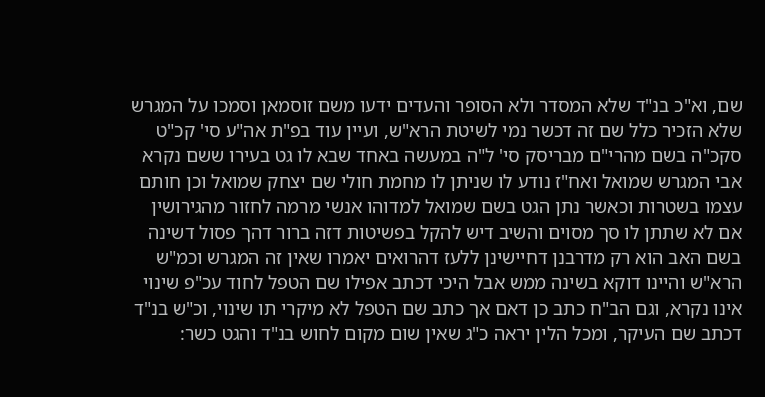שם, וא"כ בנ"ד שלא המסדר ולא הסופר והעדים ידעו משם זוסמאן וסמכו על המגרש שלא הזכיר כלל שם זה דכשר נמי לשיטת הרא"ש, ועיין עוד בפ"ת אה"ע סי' קכ"ט סקכ"ה בשם מהרי"ם מבריסק סי' ל"ה במעשה באחד שבא לו גט בעירו ששם נקרא אבי המגרש שמואל ואח"ז נודע לו שניתן לו מחמת חולי שם יצחק שמואל וכן חותם עצמו בשטרות וכאשר נתן הגט בשם שמואל למדוהו אנשי מרמה לחזור מהגירושין אם לא שתתן לו סך מסוים והשיב דיש להקל בפשיטות דזה ברור דהך פסול דשינה בשם האב הוא רק מדרבנן דחיישינן ללעז דהרואים יאמרו שאין זה המגרש וכמ"ש הרא"ש והיינו דוקא בשינה ממש אבל היכי דכתב אפילו שם הטפל לחוד עכ"פ שינוי אינו נקרא, וגם הב"ח כתב כן דאם אך כתב שם הטפל לא מיקרי תו שינוי, וכ"ש בנ"ד דכתב שם העיקר, ומכל הלין יראה כ"ג שאין שום מקום לחוש בנ"ד והגט כשר: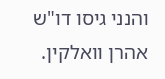והנני גיסו דו"ש אהרן וואלקין.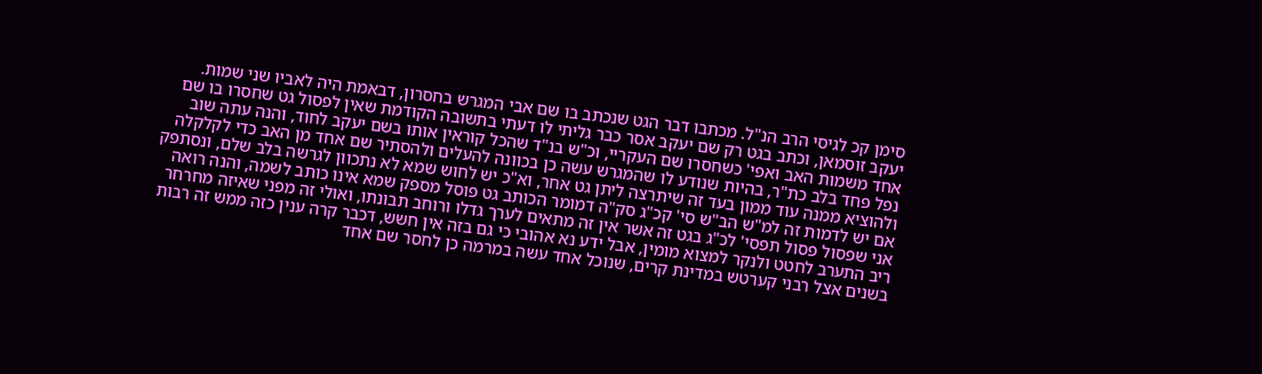סימן קכ לגיסי הרב הנ"ל. מכתבו דבר הגט שנכתב בו שם אבי המגרש בחסרון, דבאמת היה לאביו שני שמות. יעקב זוסמאן, וכתב בגט רק שם יעקב אסר כבר גליתי לו דעתי בתשובה הקודמת שאין לפסול גט שחסרו בו שם אחד משמות האב ואפי' כשחסרו שם העקריי, וכ"ש בנ"ד שהכל קוראין אותו בשם יעקב לחוד, והנה עתה שוב נפל פחד בלב כת"ר, בהיות שנודע לו שהמגרש עשה כן בכוונה להעלים ולהסתיר שם אחד מן האב כדי לקלקלה ולהוציא ממנה עוד ממון בעד זה שיתרצה ליתן גט אחר, וא"כ יש לחוש שמא לא נתכוון לגרשה בלב שלם, ונסתפק אם יש לדמות זה למ"ש הב"ש סי' קכ"ג סק"ה דמומר הכותב גט פוסל מספק שמא אינו כותב לשמה, והנה רואה אני שפסול פסול תפסי' לכ"ג בגט זה אשר אין זה מתאים לערך גדלו ורוחב תבונתו, ואולי זה מפני שאיזה מחרחר ריב התערב לחטט ולנקר למצוא מומין, אבל ידע נא אהובי כי גם בזה אין חשש, דכבר קרה ענין כזה ממש זה רבות בשנים אצל רבני קערטש במדינת קרים, שנוכל אחד עשה במרמה כן לחסר שם אחד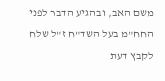משם האב, ובהגיע הדבר לפני החח"מ בעל השד"ח ז"ל שלח לקבץ דעת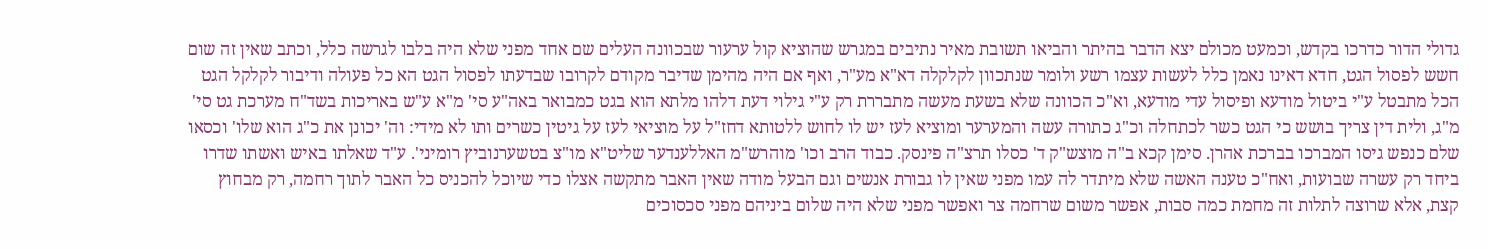גדולי הדור כדרכו בקדש, וכמעט מכולם יצא הדבר בהיתר והביאו תשובת מאיר נתיבים במגרש שהוציא קול ערעור שבכוונה העלים שם אחד מפני שלא היה בלבו לגרשה כלל, וכתב שאין זה שום חשש לפסול הגט, חדא דאינו נאמן כלל לעשות עצמו רשע ולומר שנתכוון לקלקלה דא"א מע"ר, ואף אם היה מהימן שדיבר מקודם לקרובו שבדעתו לפסול הגט הא כל פעולה ודיבור לקלקל הגט הכל מתבטל ע"י ביטול מודעא ופיסול עדי מודעא, וא"כ הכוונה שלא בשעת מעשה מתבררת רק ע"י גילוי דעת דלהו מלתא הוא בגט כמבואר באה"ע סי' מ"א ע"ש באריכות בשד"ח מערכת גט סי' מ"ג, ולית דין צריך בושש כי הגט כשר לכתחלה וכ"ג כתורה עשה והמערער ומוציא לעז יש לו לחוש ללטותא דחז"ל על מוציאי לעז על גיטין כשרים ותו לא מידי: וה' יכונן את כ"ג הוא שלו' וכסאו שלם כנפש גיסו המברכו בברכת אהרן. סימן קכא ב"ה מוצש"ק ד' כסלו תרצ"ה פינסק. כבוד הרב וכו' מוהרש"מ האללענדער שליט"א מו"צ בטשערנוביץ רומיני'. ע"ד שאלתו באיש ואשתו שדרו ביחד רק עשרה שבועות, ואח"כ טענה האשה שלא מיתדר לה עמו מפני שאין לו גבורת אנשים וגם הבעל מודה שאין האבר מתקשה אצלו כדי שיוכל להכניס כל האבר לתוך רחמה, רק מבחוץ קצת, אלא שרוצה לתלות זה מחמת כמה סבות, אפשר משום שרחמה צר ואפשר מפני שלא היה שלום ביניהם מפני סכסוכים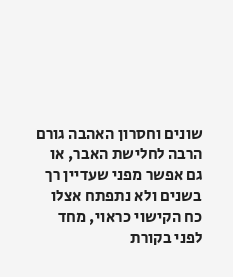שונים וחסרון האהבה גורם הרבה לחלישת האבר, או גם אפשר מפני שעדיין רך בשנים ולא נתפתח אצלו כח הקישוי כראוי, מחד לפני בקורת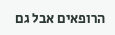הרופאים אבל גם